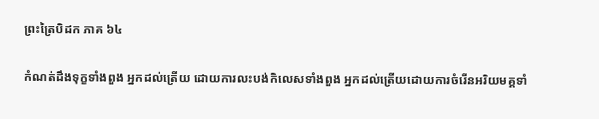ព្រះត្រៃបិដក ភាគ ៦៤

កំណត់ដឹងទុក្ខទាំងពួង អ្នកដល់ត្រើយ ដោយការលះបង់កិលេសទាំងពួង អ្នកដល់ត្រើយដោយការចំរើនអរិយមគ្គទាំ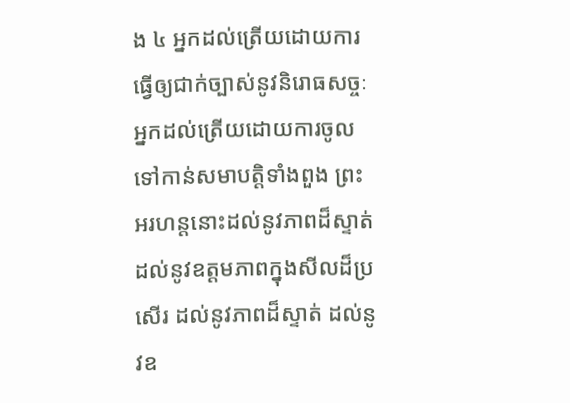ង ៤ អ្នកដល់ត្រើយដោយការធ្វើឲ្យជាក់ច្បាស់នូវនិរោធសច្ចៈ អ្នកដល់ត្រើយដោយការចូលទៅកាន់សមាបត្តិទាំងពួង ព្រះអរហន្តនោះដល់នូវភាពដ៏ស្ទាត់ ដល់នូវឧត្តមភាពក្នុងសីលដ៏ប្រសើរ ដល់នូវភាពដ៏ស្ទាត់ ដល់នូវឧ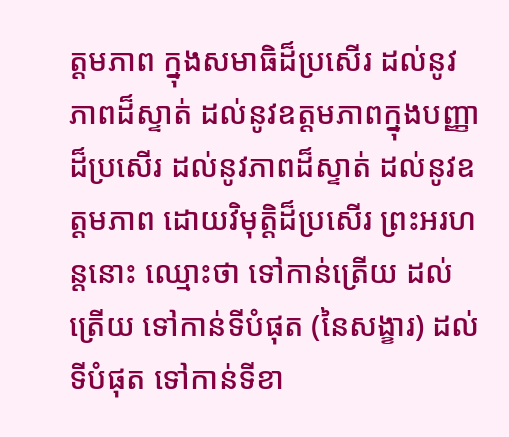ត្តមភាព ក្នុងសមាធិដ៏ប្រសើរ ដល់នូវភាពដ៏ស្ទាត់ ដល់នូវឧត្តមភាពក្នុងបញ្ញាដ៏ប្រសើរ ដល់នូវភាពដ៏ស្ទាត់ ដល់នូវឧត្តមភាព ដោយវិមុត្តិដ៏ប្រសើរ ព្រះអរហន្តនោះ ឈ្មោះថា ទៅកាន់ត្រើយ ដល់ត្រើយ ទៅកាន់ទីបំផុត (នៃសង្ខារ) ដល់ទីបំផុត ទៅកាន់ទីខា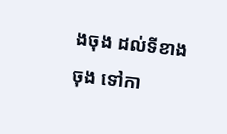ងចុង ដល់ទីខាងចុង ទៅកា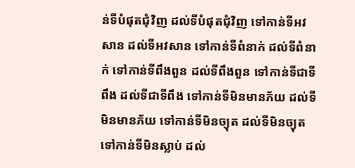ន់ទីបំផុតជុំវិញ ដល់ទីបំផុតជុំវិញ ទៅកាន់ទីអវសាន ដល់ទីអវសាន ទៅកាន់ទីពំនាក់ ដល់ទីពំនាក់ ទៅកាន់ទីពឹងពួន ដល់ទីពឹងពួន ទៅកាន់ទីជាទីពឹង ដល់ទីជាទីពឹង ទៅកាន់ទីមិនមានភ័យ ដល់ទីមិនមានភ័យ ទៅកាន់ទីមិនច្យុត ដល់ទីមិនច្យុត ទៅកាន់ទីមិនស្លាប់ ដល់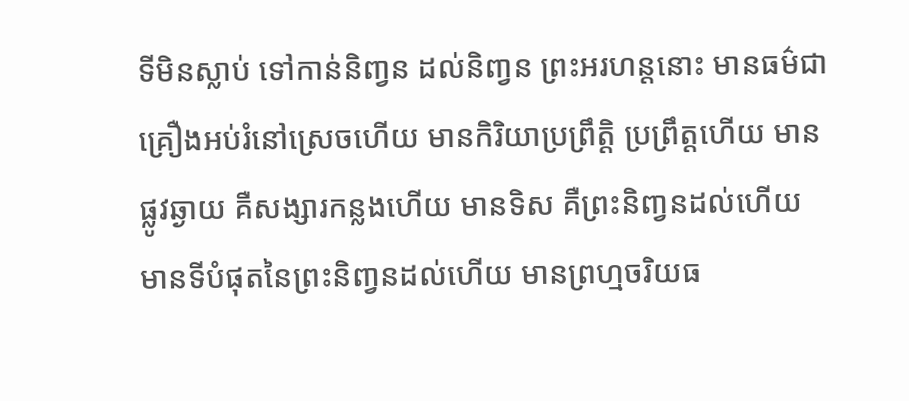ទីមិនស្លាប់ ទៅកាន់និពា្វន ដល់និពា្វន ព្រះអរហន្តនោះ មានធម៌ជាគ្រឿងអប់រំនៅស្រេចហើយ មានកិរិយាប្រព្រឹត្តិ ប្រព្រឹត្តហើយ មានផ្លូវឆ្ងាយ គឺសង្សារកន្លងហើយ មានទិស គឺព្រះនិពា្វនដល់ហើយ មានទីបំផុតនៃព្រះនិពា្វនដល់ហើយ មានព្រហ្មចរិយធ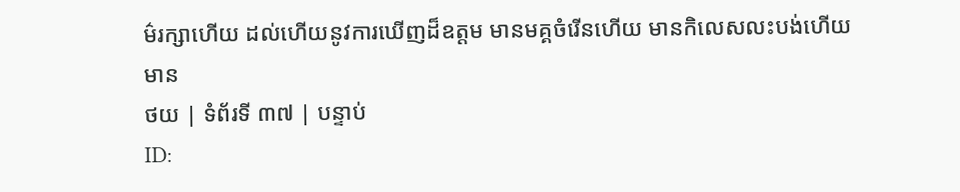ម៌រក្សាហើយ ដល់ហើយនូវការឃើញដ៏ឧត្តម មានមគ្គចំរើនហើយ មានកិលេសលះបង់ហើយ មាន
ថយ | ទំព័រទី ៣៧ | បន្ទាប់
ID: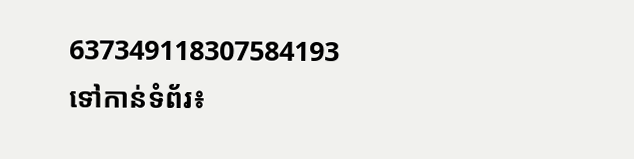637349118307584193
ទៅកាន់ទំព័រ៖